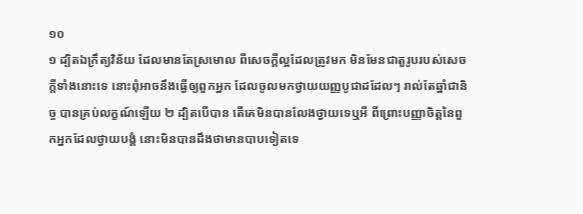១០
១ ដ្បិតឯក្រឹត្យវិន័យ ដែលមានតែស្រមោល ពីសេចក្តីល្អដែលត្រូវមក មិនមែនជាតួរូបរបស់សេចក្តីទាំងនោះទេ នោះពុំអាចនឹងធ្វើឲ្យពួកអ្នក ដែលចូលមកថ្វាយយញ្ញបូជាដដែលៗ រាល់តែឆ្នាំជានិច្ច បានគ្រប់លក្ខណ៍ឡើយ ២ ដ្បិតបើបាន តើគេមិនបានលែងថ្វាយទេឬអី ពីព្រោះបញ្ញាចិត្តនៃពួកអ្នកដែលថ្វាយបង្គំ នោះមិនបានដឹងថាមានបាបទៀតទេ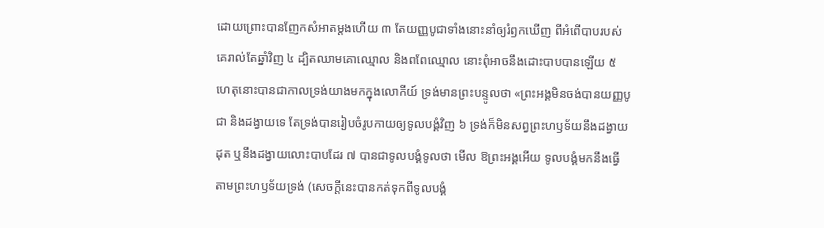ដោយព្រោះបានញែកសំអាតម្តងហើយ ៣ តែយញ្ញបូជាទាំងនោះនាំឲ្យរំឭកឃើញ ពីអំពើបាបរបស់គេរាល់តែឆ្នាំវិញ ៤ ដ្បិតឈាមគោឈ្មោល និងពពែឈ្មោល នោះពុំអាចនឹងដោះបាបបានឡើយ ៥ ហេតុនោះបានជាកាលទ្រង់យាងមកក្នុងលោកីយ៍ ទ្រង់មានព្រះបន្ទូលថា «ព្រះអង្គមិនចង់បានយញ្ញបូជា និងដង្វាយទេ តែទ្រង់បានរៀបចំរូបកាយឲ្យទូលបង្គំវិញ ៦ ទ្រង់ក៏មិនសព្វព្រះហឫទ័យនឹងដង្វាយដុត ឬនឹងដង្វាយលោះបាបដែរ ៧ បានជាទូលបង្គំទូលថា មើល ឱព្រះអង្គអើយ ទូលបង្គំមកនឹងធ្វើតាមព្រះហឫទ័យទ្រង់ (សេចក្តីនេះបានកត់ទុកពីទូលបង្គំ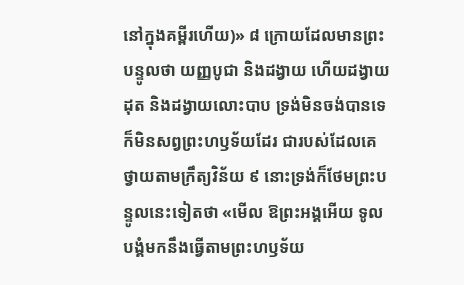នៅក្នុងគម្ពីរហើយ)» ៨ ក្រោយដែលមានព្រះបន្ទូលថា យញ្ញបូជា និងដង្វាយ ហើយដង្វាយដុត និងដង្វាយលោះបាប ទ្រង់មិនចង់បានទេ ក៏មិនសព្វព្រះហឫទ័យដែរ ជារបស់ដែលគេថ្វាយតាមក្រឹត្យវិន័យ ៩ នោះទ្រង់ក៏ថែមព្រះបន្ទូលនេះទៀតថា «មើល ឱព្រះអង្គអើយ ទូលបង្គំមកនឹងធ្វើតាមព្រះហឫទ័យ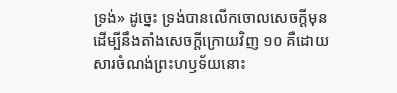ទ្រង់» ដូច្នេះ ទ្រង់បានលើកចោលសេចក្តីមុន ដើម្បីនឹងតាំងសេចក្តីក្រោយវិញ ១០ គឺដោយសារចំណង់ព្រះហឫទ័យនោះ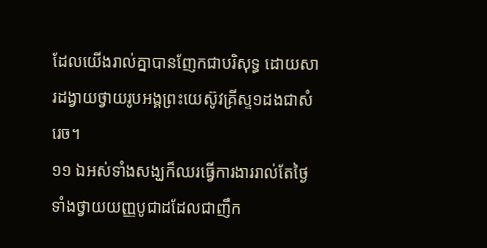ដែលយើងរាល់គ្នាបានញែកជាបរិសុទ្ធ ដោយសារដង្វាយថ្វាយរូបអង្គព្រះយេស៊ូវគ្រីស្ទ១ដងជាសំរេច។
១១ ឯអស់ទាំងសង្ឃក៏ឈរធ្វើការងាររាល់តែថ្ងៃ ទាំងថ្វាយយញ្ញបូជាដដែលជាញឹក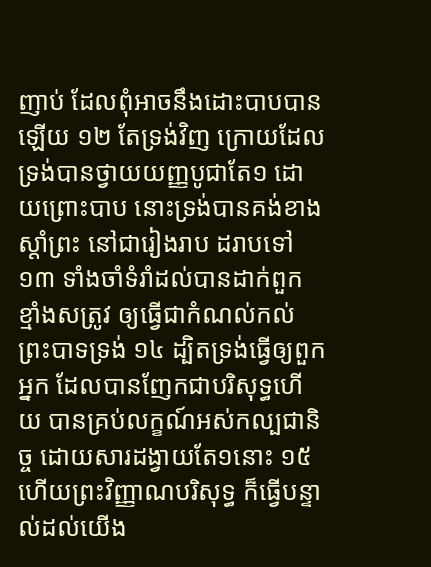ញាប់ ដែលពុំអាចនឹងដោះបាបបានឡើយ ១២ តែទ្រង់វិញ ក្រោយដែលទ្រង់បានថ្វាយយញ្ញបូជាតែ១ ដោយព្រោះបាប នោះទ្រង់បានគង់ខាងស្តាំព្រះ នៅជារៀងរាប ដរាបទៅ ១៣ ទាំងចាំទំរាំដល់បានដាក់ពួកខ្មាំងសត្រូវ ឲ្យធ្វើជាកំណល់កល់ព្រះបាទទ្រង់ ១៤ ដ្បិតទ្រង់ធ្វើឲ្យពួកអ្នក ដែលបានញែកជាបរិសុទ្ធហើយ បានគ្រប់លក្ខណ៍អស់កល្បជានិច្ច ដោយសារដង្វាយតែ១នោះ ១៥ ហើយព្រះវិញ្ញាណបរិសុទ្ធ ក៏ធ្វើបន្ទាល់ដល់យើង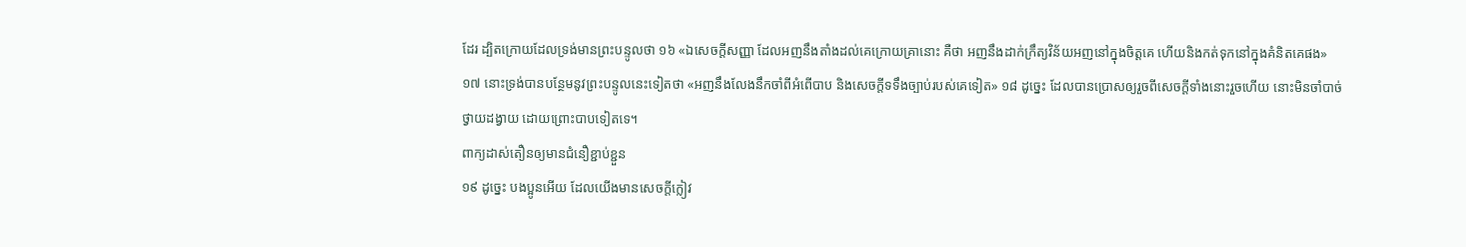ដែរ ដ្បិតក្រោយដែលទ្រង់មានព្រះបន្ទូលថា ១៦ «ឯសេចក្តីសញ្ញា ដែលអញនឹងតាំងដល់គេក្រោយគ្រានោះ គឺថា អញនឹងដាក់ក្រឹត្យវិន័យអញនៅក្នុងចិត្តគេ ហើយនិងកត់ទុកនៅក្នុងគំនិតគេផង» ១៧ នោះទ្រង់បានបន្ថែមនូវព្រះបន្ទូលនេះទៀតថា «អញនឹងលែងនឹកចាំពីអំពើបាប និងសេចក្តីទទឹងច្បាប់របស់គេទៀត» ១៨ ដូច្នេះ ដែលបានប្រោសឲ្យរួចពីសេចក្តីទាំងនោះរួចហើយ នោះមិនចាំបាច់ថ្វាយដង្វាយ ដោយព្រោះបាបទៀតទេ។
ពាក្យដាស់តឿនឲ្យមានជំនឿខ្ជាប់ខ្ជួន
១៩ ដូច្នេះ បងប្អូនអើយ ដែលយើងមានសេចក្តីក្លៀវ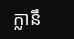ក្លានឹ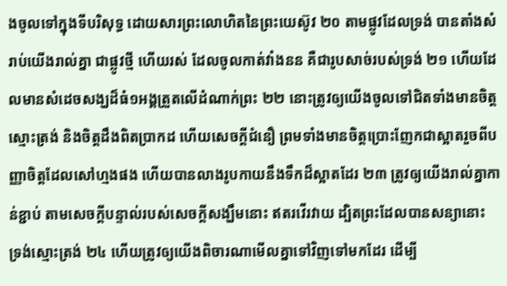ងចូលទៅក្នុងទីបរិសុទ្ធ ដោយសារព្រះលោហិតនៃព្រះយេស៊ូវ ២០ តាមផ្លូវដែលទ្រង់ បានតាំងសំរាប់យើងរាល់គ្នា ជាផ្លូវថ្មី ហើយរស់ ដែលចូលកាត់វាំងនន គឺជារូបសាច់របស់ទ្រង់ ២១ ហើយដែលមានសំដេចសង្ឃដ៏ធំ១អង្គត្រួតលើដំណាក់ព្រះ ២២ នោះត្រូវឲ្យយើងចូលទៅជិតទាំងមានចិត្តស្មោះត្រង់ និងចិត្តដឹងពិតប្រាកដ ហើយសេចក្តីជំនឿ ព្រមទាំងមានចិត្តប្រោះញែកជាស្អាតរួចពីបញ្ញាចិត្តដែលសៅហ្មងផង ហើយបានលាងរូបកាយនឹងទឹកដ៏ស្អាតដែរ ២៣ ត្រូវឲ្យយើងរាល់គ្នាកាន់ខ្ជាប់ តាមសេចក្តីបន្ទាល់របស់សេចក្តីសង្ឃឹមនោះ ឥតរវើរវាយ ដ្បិតព្រះដែលបានសន្យានោះ ទ្រង់ស្មោះត្រង់ ២៤ ហើយត្រូវឲ្យយើងពិចារណាមើលគ្នាទៅវិញទៅមកដែរ ដើម្បី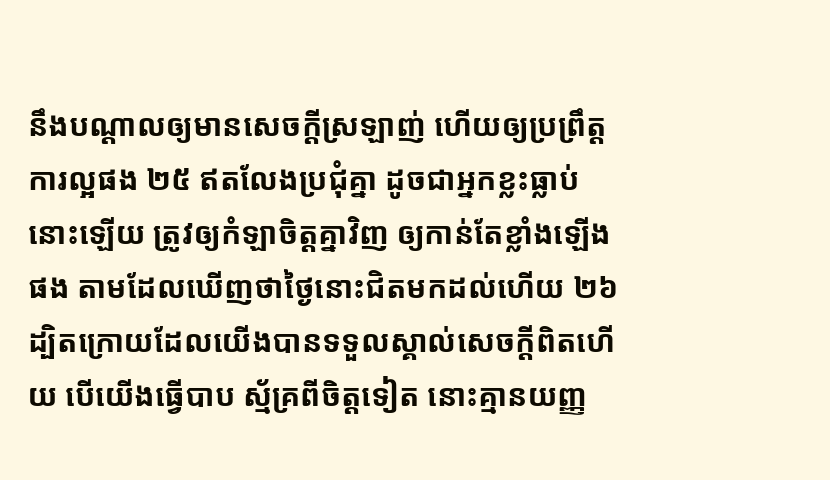នឹងបណ្តាលឲ្យមានសេចក្តីស្រឡាញ់ ហើយឲ្យប្រព្រឹត្តការល្អផង ២៥ ឥតលែងប្រជុំគ្នា ដូចជាអ្នកខ្លះធ្លាប់នោះឡើយ ត្រូវឲ្យកំឡាចិត្តគ្នាវិញ ឲ្យកាន់តែខ្លាំងឡើងផង តាមដែលឃើញថាថ្ងៃនោះជិតមកដល់ហើយ ២៦ ដ្បិតក្រោយដែលយើងបានទទួលស្គាល់សេចក្តីពិតហើយ បើយើងធ្វើបាប ស្ម័គ្រពីចិត្តទៀត នោះគ្មានយញ្ញ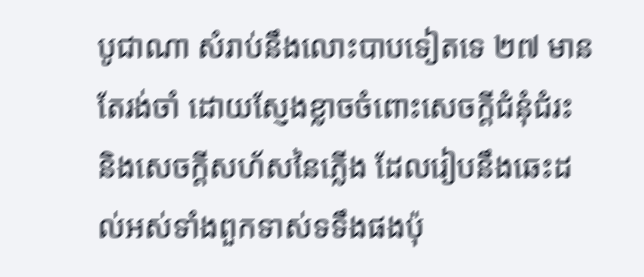បូជាណា សំរាប់នឹងលោះបាបទៀតទេ ២៧ មានតែរង់ចាំ ដោយស្ញែងខ្លាចចំពោះសេចក្តីជំនុំជំរះ និងសេចក្តីសហ័សនៃភ្លើង ដែលរៀបនឹងឆេះដល់អស់ទាំងពួកទាស់ទទឹងផងប៉ុ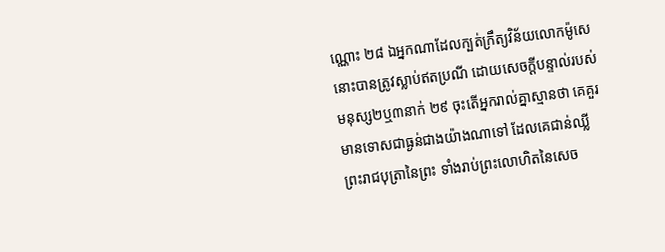ណ្ណោះ ២៨ ឯអ្នកណាដែលក្បត់ក្រឹត្យវិន័យលោកម៉ូសេ នោះបានត្រូវស្លាប់ឥតប្រណី ដោយសេចក្តីបន្ទាល់របស់មនុស្ស២ឬ៣នាក់ ២៩ ចុះតើអ្នករាល់គ្នាស្មានថា គេគួរមានទោសជាធ្ងន់ជាងយ៉ាងណាទៅ ដែលគេជាន់ឈ្លីព្រះរាជបុត្រានៃព្រះ ទាំងរាប់ព្រះលោហិតនៃសេច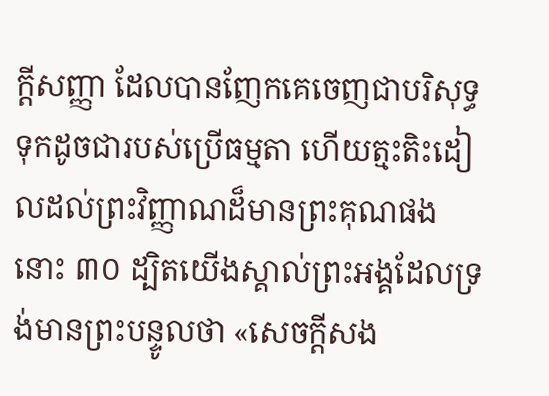ក្តីសញ្ញា ដែលបានញែកគេចេញជាបរិសុទ្ធ ទុកដូចជារបស់ប្រើធម្មតា ហើយត្មះតិះដៀលដល់ព្រះវិញ្ញាណដ៏មានព្រះគុណផងនោះ ៣០ ដ្បិតយើងស្គាល់ព្រះអង្គដែលទ្រង់មានព្រះបន្ទូលថា «សេចក្តីសង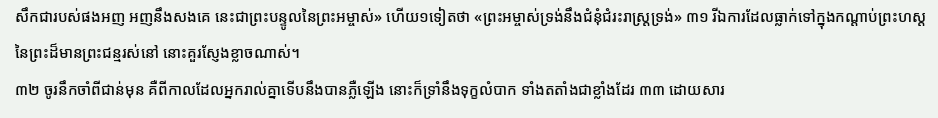សឹកជារបស់ផងអញ អញនឹងសងគេ នេះជាព្រះបន្ទូលនៃព្រះអម្ចាស់» ហើយ១ទៀតថា «ព្រះអម្ចាស់ទ្រង់នឹងជំនុំជំរះរាស្ត្រទ្រង់» ៣១ រីឯការដែលធ្លាក់ទៅក្នុងកណ្តាប់ព្រះហស្តនៃព្រះដ៏មានព្រះជន្មរស់នៅ នោះគួរស្ញែងខ្លាចណាស់។
៣២ ចូរនឹកចាំពីជាន់មុន គឺពីកាលដែលអ្នករាល់គ្នាទើបនឹងបានភ្លឺឡើង នោះក៏ទ្រាំនឹងទុក្ខលំបាក ទាំងតតាំងជាខ្លាំងដែរ ៣៣ ដោយសារ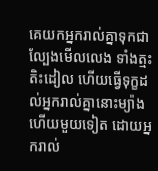គេយកអ្នករាល់គ្នាទុកជាល្បែងមើលលេង ទាំងត្មះតិះដៀល ហើយធ្វើទុក្ខដល់អ្នករាល់គ្នានោះម្យ៉ាង ហើយមួយទៀត ដោយអ្នករាល់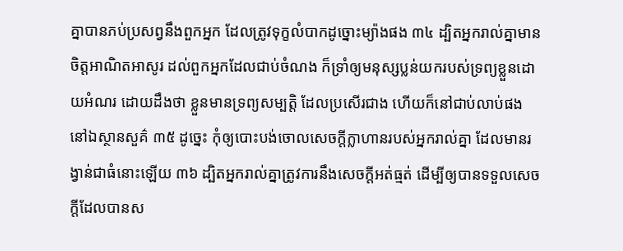គ្នាបានភប់ប្រសព្វនឹងពួកអ្នក ដែលត្រូវទុក្ខលំបាកដូច្នោះម្យ៉ាងផង ៣៤ ដ្បិតអ្នករាល់គ្នាមានចិត្តអាណិតអាសូរ ដល់ពួកអ្នកដែលជាប់ចំណង ក៏ទ្រាំឲ្យមនុស្សប្លន់យករបស់ទ្រព្យខ្លួនដោយអំណរ ដោយដឹងថា ខ្លួនមានទ្រព្យសម្បត្តិ ដែលប្រសើរជាង ហើយក៏នៅជាប់លាប់ផង នៅឯស្ថានសួគ៌ ៣៥ ដូច្នេះ កុំឲ្យបោះបង់ចោលសេចក្តីក្លាហានរបស់អ្នករាល់គ្នា ដែលមានរង្វាន់ជាធំនោះឡើយ ៣៦ ដ្បិតអ្នករាល់គ្នាត្រូវការនឹងសេចក្តីអត់ធ្មត់ ដើម្បីឲ្យបានទទួលសេចក្តីដែលបានស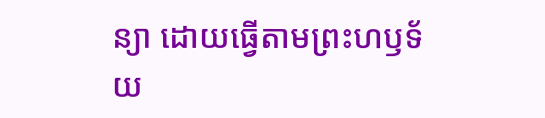ន្យា ដោយធ្វើតាមព្រះហឫទ័យ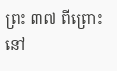ព្រះ ៣៧ ពីព្រោះនៅ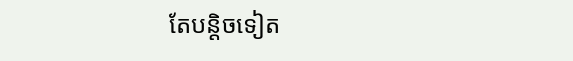តែបន្តិចទៀត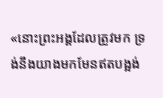«នោះព្រះអង្គដែលត្រូវមក ទ្រង់នឹងយាងមកមែនឥតបង្អង់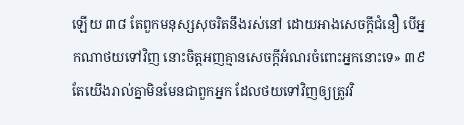ឡើយ ៣៨ តែពួកមនុស្សសុចរិតនឹងរស់នៅ ដោយអាងសេចក្តីជំនឿ បើអ្នកណាថយទៅវិញ នោះចិត្តអញគ្មានសេចក្តីអំណរចំពោះអ្នកនោះទេ» ៣៩ តែយើងរាល់គ្នាមិនមែនជាពួកអ្នក ដែលថយទៅវិញឲ្យត្រូវវិ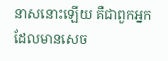នាសនោះឡើយ គឺជាពួកអ្នកដែលមានសេច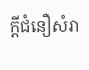ក្តីជំនឿសំរា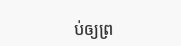ប់ឲ្យព្រ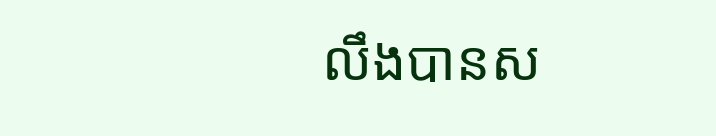លឹងបានស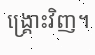ង្គ្រោះវិញ។